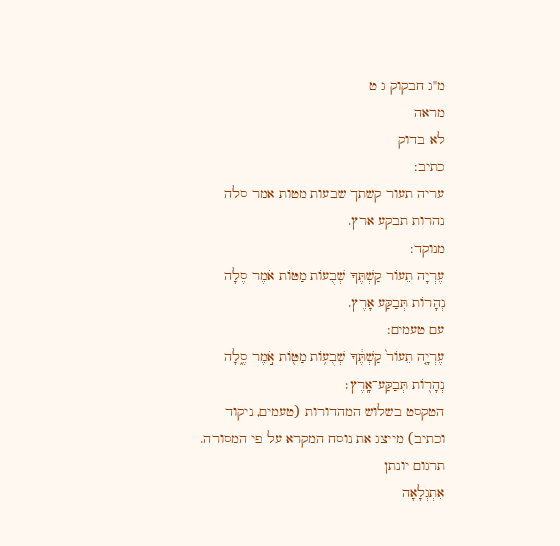מ"ג חבקוק ג ט
מראה
לא בדוק
כתיב:
עריה תעור קשתך שבעות מטות אמר סלה נהרות תבקע ארץ.
מנוקד:
עֶרְיָה תֵעוֹר קַשְׁתֶּךָ שְׁבֻעוֹת מַטּוֹת אֹמֶר סֶלָה נְהָרוֹת תְּבַקַּע אָרֶץ.
עם טעמים:
עֶרְיָ֤ה תֵעוֹר֙ קַשְׁתֶּ֔ךָ שְׁבֻע֥וֹת מַטּ֖וֹת אֹ֣מֶר סֶ֑לָה נְהָר֖וֹת תְּבַקַּע־אָֽרֶץ׃
הטקסט בשלוש המהדורות (טעמים, ניקוד וכתיב) מייצג את נוסח המקרא על פי המסורה.
תרגום יונתן
אִתְגְלָאָה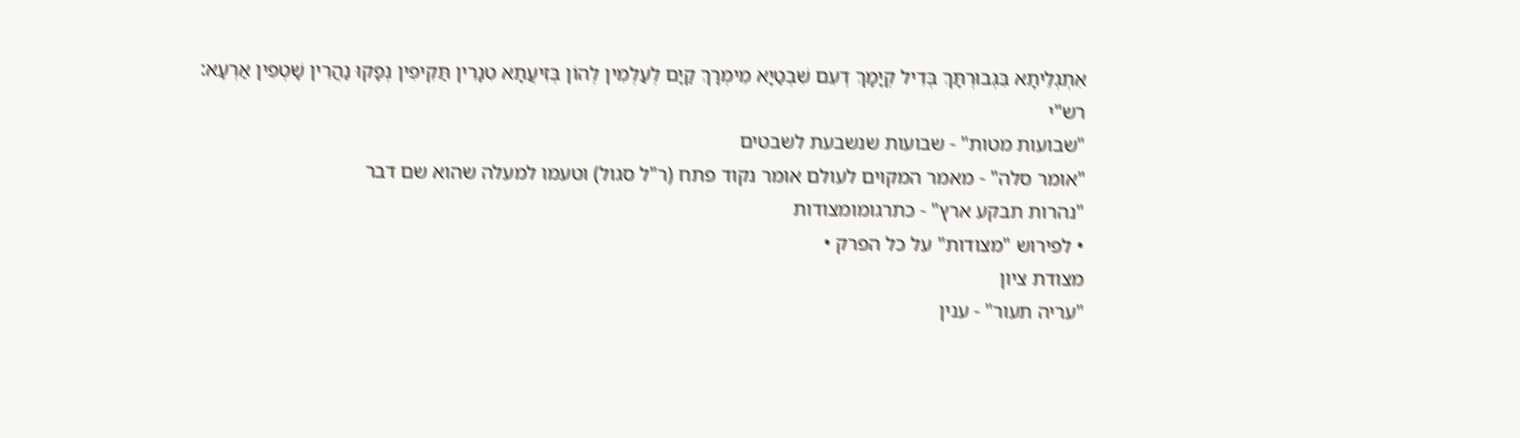אִתְגְלֵיתָא בִּגְבוּרְתָּךְ בְּדִיל קְיָמָךְ דְעִם שִׁבְטַיָא מֵימְרָךְ קַיָם לְעַלְמִין לְהוֹן בְּזִיעֲתָא טִנָרִין תַּקִיפִין נְפָקוּ נַהֲרִין שָׁטְפִין אַרְעָא:
רש"י
"שבועות מטות" - שבועות שנשבעת לשבטים
"אומר סלה" - מאמר המקוים לעולם אומר נקוד פתח (ר"ל סגול) וטעמו למעלה שהוא שם דבר
"נהרות תבקע ארץ" - כתרגומומצודות
• לפירוש "מצודות" על כל הפרק •
מצודת ציון
"עריה תעור" - ענין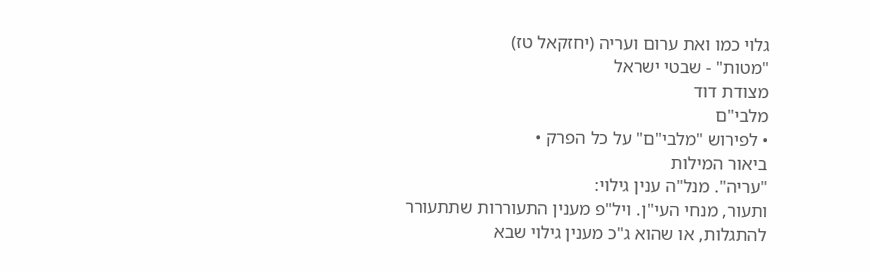גלוי כמו ואת ערום ועריה (יחזקאל טז)
"מטות" - שבטי ישראל
מצודת דוד
מלבי"ם
• לפירוש "מלבי"ם" על כל הפרק •
ביאור המילות
"עריה". מנל"ה ענין גילוי:
ותעור, מנחי העי"ן. ויל"פ מענין התעוררות שתתעורר להתגלות, או שהוא ג"כ מענין גילוי שבא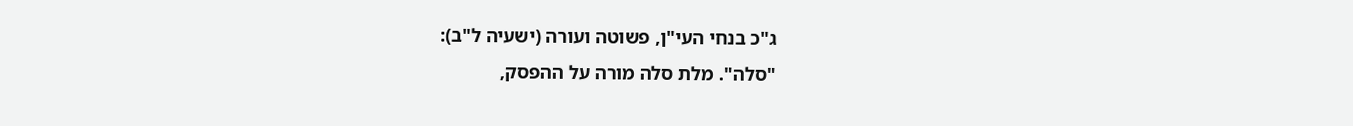ג"כ בנחי העי"ן, פשוטה ועורה (ישעיה ל"ב):
"סלה". מלת סלה מורה על ההפסק,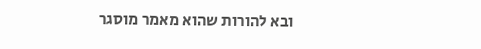ובא להורות שהוא מאמר מוסגר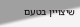שיצויין בטעם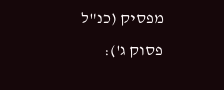מפסיק (כנ"ל פסוק ג'):